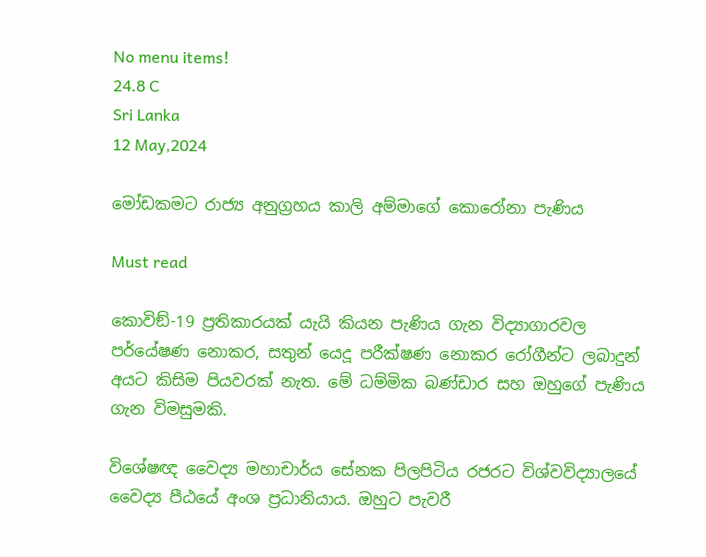No menu items!
24.8 C
Sri Lanka
12 May,2024

මෝඩකමට රාජ්‍ය අනුග්‍රහය කාලි අම්මාගේ කොරෝනා පැණිය

Must read

කොවිඞ්-19 ප්‍රතිකාරයක් යැයි කියන පැණිය ගැන විද්‍යාගාරවල පර්යේෂණ නොකර, සතුන් යෙදූ පරීක්ෂණ නොකර රෝගීන්ට ලබාදුන් අයට කිසිම පියවරක් නැත. මේ ධම්මික බණ්ඩාර සහ ඔහුගේ පැණිය ගැන විමසුමකි.

විශේෂඥ වෛද්‍ය මහාචාර්ය සේනක පිලපිටිය රජරට විශ්වවිද්‍යාලයේ වෛද්‍ය පීඨයේ අංශ ප්‍රධානියාය. ඔහුට පැවරී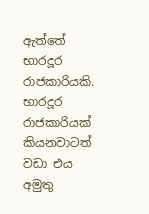ඇත්තේ භාරදූර රාජකාරියකි. භාරදූර රාජකාරියක් කියනවාටත් වඩා එය අමුතු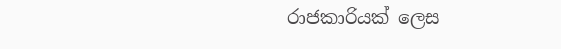රාජකාරියක් ලෙස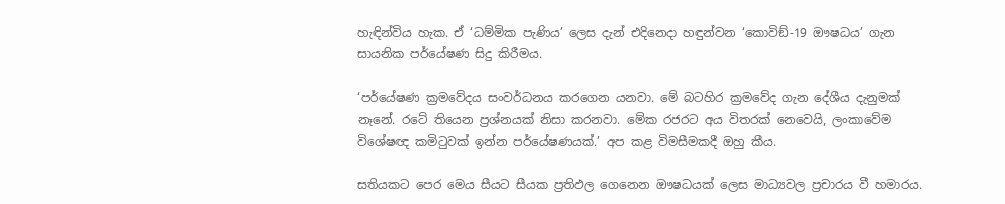හැඳින්විය හැක. ඒ ‘ධම්මික පැණිය’ ලෙස දැන් එදිනෙදා හඳුන්වන ‘කොවිඞ්-19 ඖෂධය’ ගැන සායනික පර්යේෂණ සිදු කිරීමය.

‘පර්යේෂණ ක්‍රමවේදය සංවර්ධනය කරගෙන යනවා. මේ බටහිර ක්‍රමවේද ගැන දේශීය දැනුමක් නෑනේ. රටේ තියෙන ප්‍රශ්නයක් නිසා කරනවා. මේක රජරට අය විතරක් නෙවෙයි, ලංකාවේම විශේෂඥ කමිටුවක් ඉන්න පර්යේෂණයක්.’ අප කළ විමසීමකදී ඔහු කීය.

සතියකට පෙර මෙය සීයට සීයක ප්‍රතිඵල ගෙනෙන ඖෂධයක් ලෙස මාධ්‍යවල ප්‍රචාරය වී හමාරය.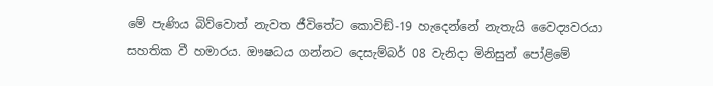මේ පැණිය බිව්වොත් නැවත ජීවිතේට කොවිඞ්-19 හැදෙන්නේ නැතැයි වෛද්‍යවරයා සහතික වී හමාරය. ඖෂධය ගන්නට දෙසැම්බර් 08 වැනිදා මිනිසුන් පෝළිමේ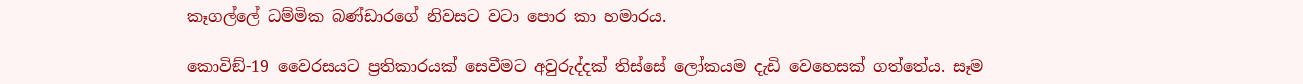කෑගල්ලේ ධම්මික බණ්ඩාරගේ නිවසට වටා පොර කා හමාරය.

කොවිඞ්-19 වෛරසයට ප්‍රතිකාරයක් සෙවීමට අවුරුද්දක් තිස්සේ ලෝකයම දැඩි වෙහෙසක් ගත්තේය. සෑම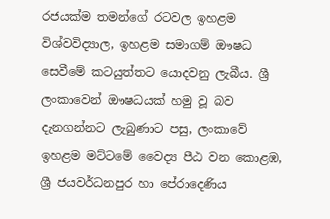රජයක්ම තමන්ගේ රටවල ඉහළම විශ්වවිද්‍යාල, ඉහළම සමාගම් ඖෂධ සෙවීමේ කටයුත්තට යොදවනු ලැබීය. ශ්‍රී ලංකාවෙන් ඖෂධයක් හමු වූ බව දැනගන්නට ලැබුණාට පසු, ලංකාවේ ඉහළම මට්ටමේ වෛද්‍ය පීඨ වන කොළඹ, ශ්‍රී ජයවර්ධනපුර හා පේරාදෙණිය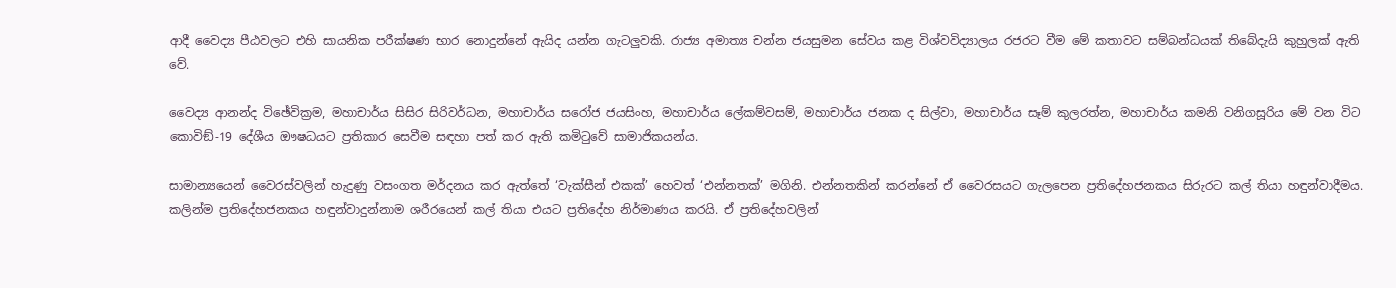ආදී වෛද්‍ය පීඨවලට එහි සායනික පරීක්ෂණ භාර නොදුන්නේ ඇයිද යන්න ගැටලුවකි. රාජ්‍ය අමාත්‍ය චන්න ජයසුමන සේවය කළ විශ්වවිද්‍යාලය රජරට වීම මේ කතාවට සම්බන්ධයක් තිබේදැයි කුහුලක් ඇති වේ.

වෛද්‍ය ආනන්ද විඡේවික්‍රම, මහාචාර්ය සිසිර සිරිවර්ධන, මහාචාර්ය සරෝජ ජයසිංහ, මහාචාර්ය ලේකම්වසම්, මහාචාර්ය ජනක ද සිල්වා, මහාචාර්ය සෑම් කුලරත්න, මහාචාර්ය කමනි වනිගසූරිය මේ වන විට කොවිඞ්-19 දේශීය ඖෂධයට ප්‍රතිකාර සෙවීම සඳහා පත් කර ඇති කමිටුවේ සාමාජිකයන්ය.

සාමාන්‍යයෙන් වෛරස්වලින් හැදුණු වසංගත මර්දනය කර ඇත්තේ ‘වැක්සීන් එකක්’ හෙවත් ‘එන්නතක්’ මගිනි. එන්නතකින් කරන්නේ ඒ වෛරසයට ගැලපෙන ප්‍රතිදේහජනකය සිරුරට කල් තියා හඳුන්වාදීමය. කලින්ම ප්‍රතිදේහජනකය හඳුන්වාදුන්නාම ශරීරයෙන් කල් තියා එයට ප්‍රතිදේහ නිර්මාණය කරයි. ඒ ප්‍රතිදේහවලින්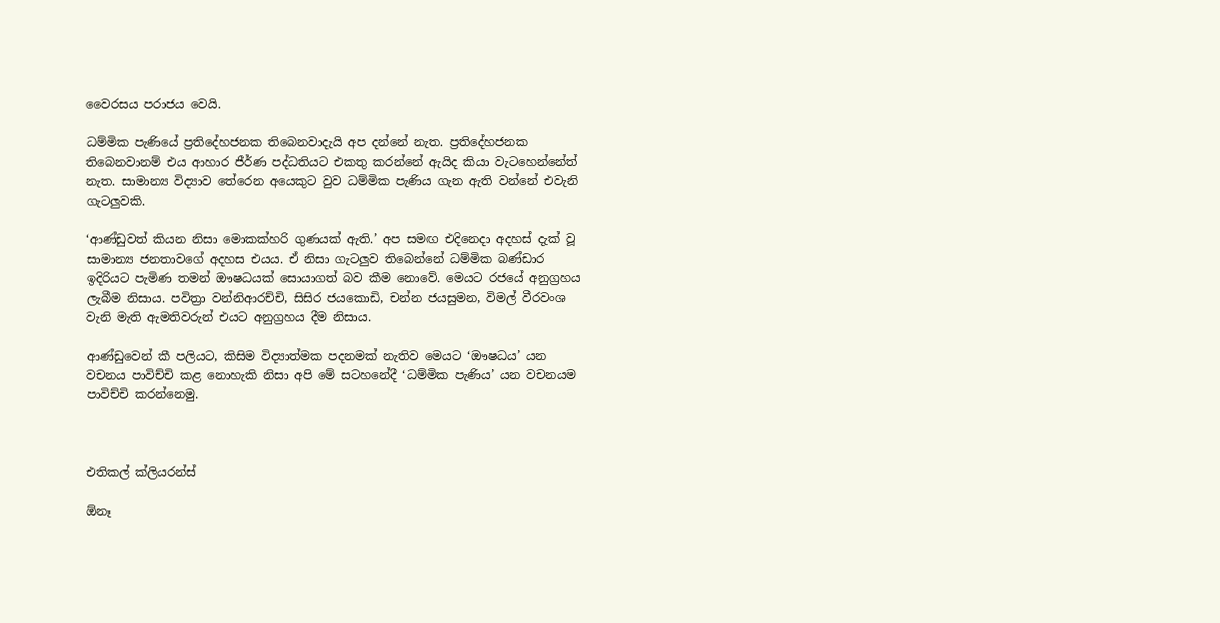වෛරසය පරාජය වෙයි.

ධම්මික පැණියේ ප්‍රතිදේහජනක තිබෙනවාදැයි අප දන්නේ නැත. ප්‍රතිදේහජනක තිබෙනවානම් එය ආහාර ජීර්ණ පද්ධතියට එකතු කරන්නේ ඇයිද කියා වැටහෙන්නේත් නැත. සාමාන්‍ය විද්‍යාව තේරෙන අයෙකුට වුව ධම්මික පැණිය ගැන ඇති වන්නේ එවැනි ගැටලුවකි.

‘ආණ්ඩුවත් කියන නිසා මොකක්හරි ගුණයක් ඇති.’ අප සමඟ එදිනෙදා අදහස් දැක් වූ සාමාන්‍ය ජනතාවගේ අදහස එයය. ඒ නිසා ගැටලුව තිබෙන්නේ ධම්මික බණ්ඩාර ඉදිරියට පැමිණ තමන් ඖෂධයක් සොයාගත් බව කීම නොවේ. මෙයට රජයේ අනුග්‍රහය ලැබීම නිසාය. පවිත්‍රා වන්නිආරච්චි, සිසිර ජයකොඩි, චන්න ජයසුමන, විමල් වීරවංශ වැනි මැති ඇමතිවරුන් එයට අනුග්‍රහය දීම නිසාය.

ආණ්ඩුවෙන් කී පලියට, කිසිම විද්‍යාත්මක පදනමක් නැතිව මෙයට ‘ඖෂධය’ යන වචනය පාවිච්චි කළ නොහැකි නිසා අපි මේ සටහනේදී ‘ධම්මික පැණිය’ යන වචනයම පාවිච්චි කරන්නෙමු.



එතිකල් ක්ලියරන්ස්

ඕනෑ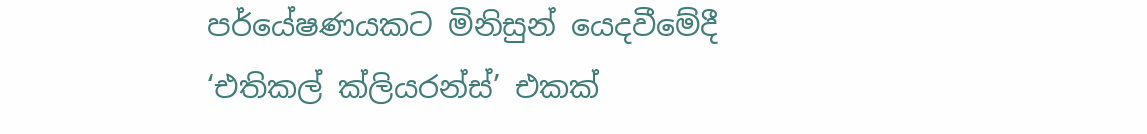පර්යේෂණයකට මිනිසුන් යෙදවීමේදී ‘එතිකල් ක්ලියරන්ස්’ එකක්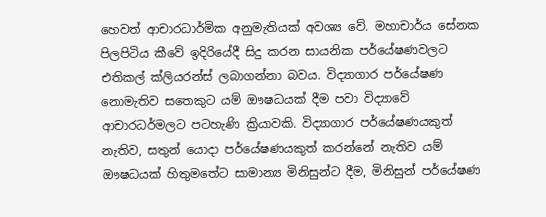හෙවත් ආචාරධාර්මික අනුමැතියක් අවශ්‍ය වේ. මහාචාර්ය සේනක පිලපිටිය කීවේ ඉදිරියේදී සිදු කරන සායනික පර්යේෂණවලට එතිකල් ක්ලියරන්ස් ලබාගන්නා බවය. විද්‍යාගාර පර්යේෂණ නොමැතිව සතෙකුට යම් ඖෂධයක් දීම පවා විද්‍යාවේ ආචාරධර්මලට පටහැණි ක්‍රියාවකි. විද්‍යාගාර පර්යේෂණයකුත් නැතිව, සතුන් යොදා පර්යේෂණයකුත් කරන්නේ නැතිව යම් ඖෂධයක් හිතුමතේට සාමාන්‍ය මිනිසුන්ට දීම, මිනිසුන් පර්යේෂණ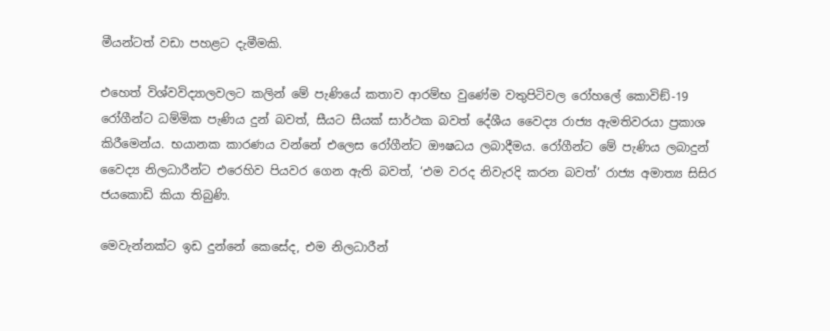මීයන්ටත් වඩා පහළට දැමීමකි.

එහෙත් විශ්වවිද්‍යාලවලට කලින් මේ පැණියේ කතාව ආරම්භ වුණේම වතුපිටිවල රෝහලේ කොවිඞ්-19 රෝගීන්ට ධම්මික පැණිය දුන් බවත්, සීයට සීයක් සාර්ථක බවත් දේශීය වෛද්‍ය රාජ්‍ය ඇමතිවරයා ප්‍රකාශ කිරීමෙන්ය. භයානක කාරණය වන්නේ එලෙස රෝගීන්ට ඖෂධය ලබාදීමය. රෝගීන්ට මේ පැණිය ලබාදුන් වෛද්‍ය නිලධාරීන්ට එරෙහිව පියවර ගෙන ඇති බවත්, ‘එම වරද නිවැරදි කරන බවත්’ රාජ්‍ය අමාත්‍ය සිසිර ජයකොඩි කියා තිබුණි.

මෙවැන්නක්ට ඉඩ දුන්නේ කෙසේද, එම නිලධාරීන්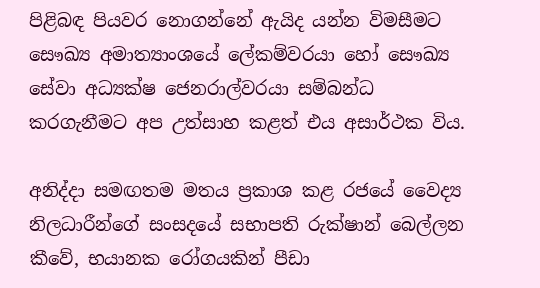පිළිබඳ පියවර නොගන්නේ ඇයිද යන්න විමසීමට සෞඛ්‍ය අමාත්‍යාංශයේ ලේකම්වරයා හෝ සෞඛ්‍ය සේවා අධ්‍යක්ෂ ජෙනරාල්වරයා සම්බන්ධ කරගැනීමට අප උත්සාහ කළත් එය අසාර්ථක විය.

අනිද්දා සමඟතම මතය ප්‍රකාශ කළ රජයේ වෛද්‍ය නිලධාරීන්ගේ සංසදයේ සභාපති රුක්ෂාන් බෙල්ලන කීවේ, භයානක රෝගයකින් පීඩා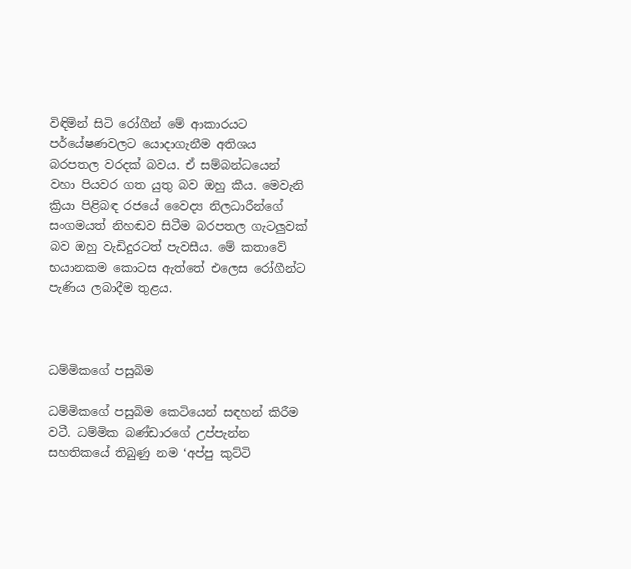විඳිමින් සිටි රෝගීන් මේ ආකාරයට පර්යේෂණවලට යොදාගැනීම අතිශය බරපතල වරදක් බවය. ඒ සම්බන්ධයෙන් වහා පියවර ගත යුතු බව ඔහු කීය. මෙවැනි ක්‍රියා පිළිබඳ රජයේ වෛද්‍ය නිලධාරීන්ගේ සංගමයත් නිහඬව සිටීම බරපතල ගැටලුවක් බව ඔහු වැඩිදුරටත් පැවසීය. මේ කතාවේ භයානකම කොටස ඇත්තේ එලෙස රෝගීන්ට පැණිය ලබාදීම තුළය.



ධම්මිකගේ පසුබිම

ධම්මිකගේ පසුබිම කෙටියෙන් සඳහන් කිරීම වටී. ධම්මික බණ්ඩාරගේ උප්පැන්න සහතිකයේ තිබුණු නම ‘අප්පු කුට්ටි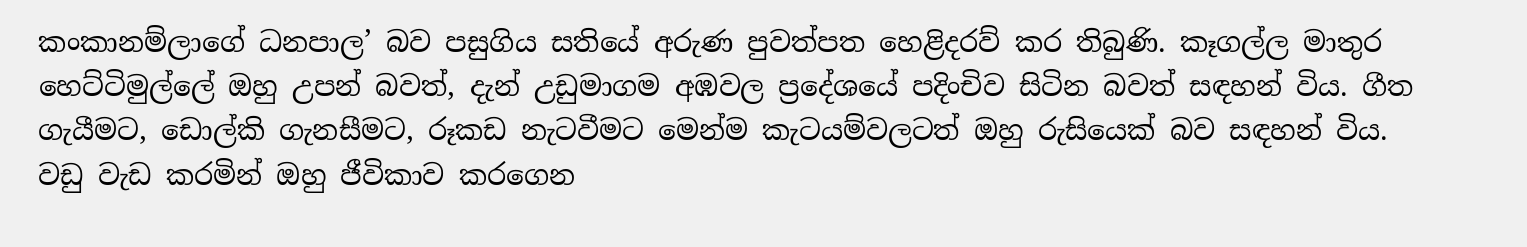කංකානම්ලාගේ ධනපාල’ බව පසුගිය සතියේ අරුණ පුවත්පත හෙළිදරව් කර තිබුණි. කෑගල්ල මාතුර හෙට්ටිමුල්ලේ ඔහු උපන් බවත්, දැන් උඩුමාගම අඹවල ප්‍රදේශයේ පදිංචිව සිටින බවත් සඳහන් විය. ගීත ගැයීමට, ඩොල්කි ගැනසීමට, රූකඩ නැටවීමට මෙන්ම කැටයම්වලටත් ඔහු රුසියෙක් බව සඳහන් විය. වඩු වැඩ කරමින් ඔහු ජීවිකාව කරගෙන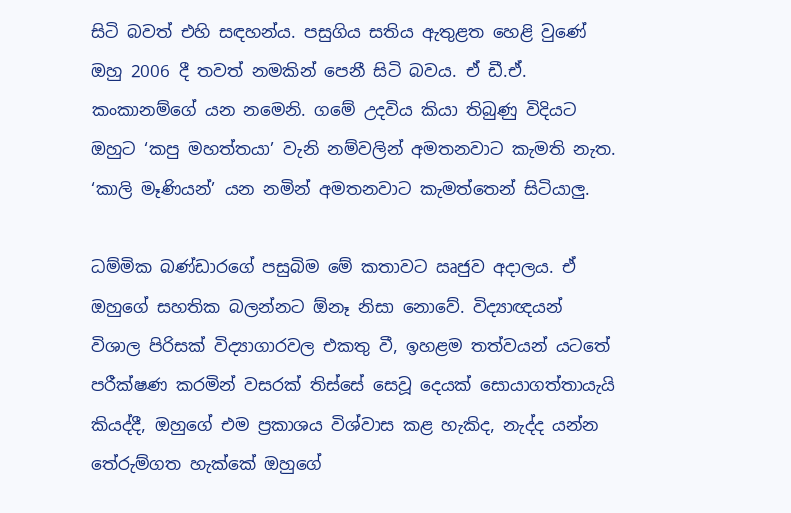සිටි බවත් එහි සඳහන්ය. පසුගිය සතිය ඇතුළත හෙළි වුණේ ඔහු 2006 දී තවත් නමකින් පෙනී සිටි බවය. ඒ ඩී.ඒ. කංකානම්ගේ යන නමෙනි. ගමේ උදවිය කියා තිබුණු විදියට ඔහුට ‘කපු මහත්තයා’ වැනි නම්වලින් අමතනවාට කැමති නැත. ‘කාලි මෑණියන්’ යන නමින් අමතනවාට කැමත්තෙන් සිටියාලු.

ධම්මික බණ්ඩාරගේ පසුබිම මේ කතාවට ඍජුව අදාලය. ඒ ඔහුගේ සහතික බලන්නට ඕනෑ නිසා නොවේ. විද්‍යාඥයන් විශාල පිරිසක් විද්‍යාගාරවල එකතු වී, ඉහළම තත්වයන් යටතේ පරීක්ෂණ කරමින් වසරක් තිස්සේ සෙවූ දෙයක් සොයාගත්තායැයි කියද්දී, ඔහුගේ එම ප්‍රකාශය විශ්වාස කළ හැකිද, නැද්ද යන්න තේරුම්ගත හැක්කේ ඔහුගේ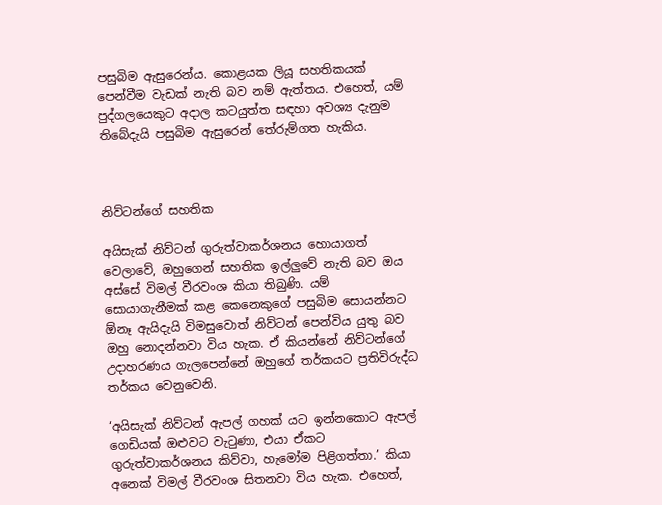පසුබිම ඇසුරෙන්ය. කොළයක ලියූ සහතිකයක් පෙන්වීම වැඩක් නැති බව නම් ඇත්තය. එහෙත්, යම් පුද්ගලයෙකුට අදාල කටයුත්ත සඳහා අවශ්‍ය දැනුම තිබේදැයි පසුබිම ඇසුරෙන් තේරුම්ගත හැකිය.



නිව්ටන්ගේ සහතික

අයිසැක් නිව්ටන් ගුරුත්වාකර්ශනය හොයාගත් වෙලාවේ, ඔහුගෙන් සහතික ඉල්ලුවේ නැති බව ඔය අස්සේ විමල් වීරවංශ කියා තිබුණි. යම් සොයාගැනීමක් කළ කෙනෙකුගේ පසුබිම සොයන්නට  ඕනෑ ඇයිදැයි විමසුවොත් නිව්ටන් පෙන්විය යුතු බව ඔහු නොදන්නවා විය හැක. ඒ කියන්නේ නිව්ටන්ගේ උදාහරණය ගැලපෙන්නේ ඔහුගේ තර්කයට ප්‍රතිවිරුද්ධ තර්කය වෙනුවෙනි.

‘අයිසැක් නිව්ටන් ඇපල් ගහක් යට ඉන්නකොට ඇපල් ගෙඩියක් ඔළුවට වැටුණා, එයා ඒකට ගුරුත්වාකර්ශනය කිව්වා, හැමෝම පිළිගත්තා.’ කියා අනෙක් විමල් වීරවංශ සිතනවා විය හැක. එහෙත්,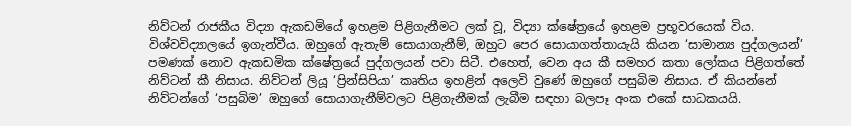නිව්ටන් රාජකීය විද්‍යා ඇකඩමියේ ඉහළම පිළිගැනීමට ලක් වූ, විද්‍යා ක්ෂේත්‍රයේ ඉහළම ප්‍රභූවරයෙක් විය. විශ්වවිද්‍යාලයේ ඉගැන්වීය. ඔහුගේ ඇතැම් සොයාගැනීම්, ඔහුට පෙර සොයාගත්තායැයි කියන ‘සාමාන්‍ය පුද්ගලයන්’ පමණක් නොව ඇකඩමික ක්ෂේත්‍රයේ පුද්ගලයන් පවා සිටී. එහෙත්, වෙන අය කී සමහර කතා ලෝකය පිළිගත්තේ නිව්ටන් කී නිසාය. නිව්ටන් ලියූ ‘ප්‍රින්සිපියා’ කෘතිය ඉහළින් අලෙවි වුණේ ඔහුගේ පසුබිම නිසාය. ඒ කියන්නේ නිව්ටන්ගේ ‘පසුබිම’ ඔහුගේ සොයාගැනීම්වලට පිළිගැනීමක් ලැබීම සඳහා බලපෑ අංක එකේ සාධකයයි.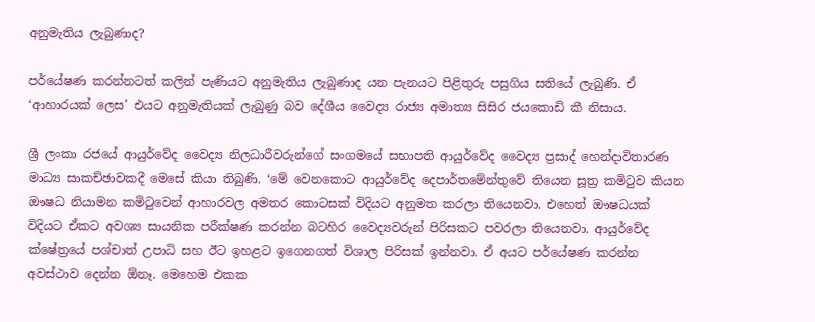අනුමැතිය ලැබුණාද?

පර්යේෂණ කරන්නටත් කලින් පැණියට අනුමැතිය ලැබුණාද යන පැනයට පිළිතුරු පසුගිය සතියේ ලැබුණි. ඒ ‘ආහාරයක් ලෙස’ එයට අනුමැතියක් ලැබුණු බව දේශීය වෛද්‍ය රාජ්‍ය අමාත්‍ය සිසිර ජයකොඩි කී නිසාය.

ශ්‍රී ලංකා රජයේ ආයුර්වේද වෛද්‍ය නිලධාරීවරුන්ගේ සංගමයේ සභාපති ආයුර්වේද වෛද්‍ය ප්‍රසාද් හෙන්දාවිතාරණ මාධ්‍ය සාකච්ඡාවකදී මෙසේ කියා තිබුණි. ‘මේ වෙනකොට ආයුර්වේද දෙපාර්තමේන්තුවේ තියෙන සූත්‍ර කමිටුව කියන ඖෂධ නියාමන කමිටුවෙන් ආහාරවල අමතර කොටසක් විදියට අනුමත කරලා තියෙනවා. එහෙත් ඖෂධයක් විදියට ඒකට අවශ්‍ය සායනික පරීක්ෂණ කරන්න බටහිර වෛද්‍යවරුන් පිරිසකට පවරලා තියෙනවා. ආයුර්වේද ක්ෂේත්‍රයේ පශ්චාත් උපාධි සහ ඊට ඉහළට ඉගෙනගත් විශාල පිරිසක් ඉන්නවා. ඒ අයට පර්යේෂණ කරන්න අවස්ථාව දෙන්න ඕනෑ. මෙහෙම එකක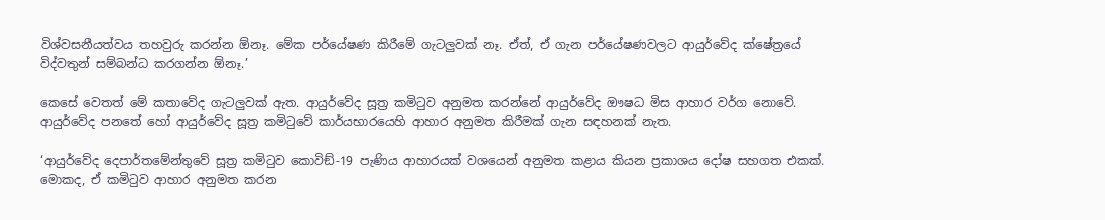විශ්වසනීයත්වය තහවුරු කරන්න ඕනෑ. මේක පර්යේෂණ කිරීමේ ගැටලුවක් නෑ. ඒත්, ඒ ගැන පර්යේෂණවලට ආයුර්වේද ක්ෂේත්‍රයේ විද්වතුන් සම්බන්ධ කරගන්න ඕනෑ.’

කෙසේ වෙතත් මේ කතාවේද ගැටලුවක් ඇත. ආයුර්වේද සූත්‍ර කමිටුව අනුමත කරන්නේ ආයුර්වේද ඖෂධ මිස ආහාර වර්ග නොවේ. ආයුර්වේද පනතේ හෝ ආයුර්වේද සූත්‍ර කමිටුවේ කාර්යභාරයෙහි ආහාර අනුමත කිරීමක් ගැන සඳහනක් නැත.

‘ආයුර්වේද දෙපාර්තමේන්තුවේ සූත්‍ර කමිටුව කොවිඞ්-19 පැණිය ආහාරයක් වශයෙන් අනුමත කළාය කියන ප්‍රකාශය දෝෂ සහගත එකක්. මොකද, ඒ කමිටුව ආහාර අනුමත කරන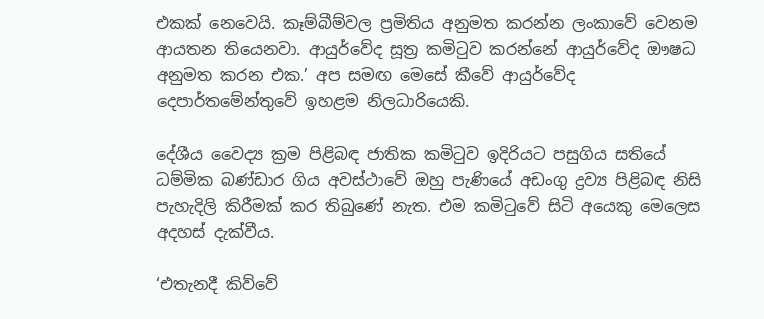එකක් නෙවෙයි. කෑම්බීම්වල ප්‍රමිතිය අනුමත කරන්න ලංකාවේ වෙනම ආයතන තියෙනවා. ආයුර්වේද සූත්‍ර කමිටුව කරන්නේ ආයුර්වේද ඖෂධ අනුමත කරන එක.’ අප සමඟ මෙසේ කීවේ ආයුර්වේද දෙපාර්තමේන්තුවේ ඉහළම නිලධාරියෙකි.

දේශීය වෛද්‍ය ක්‍රම පිළිබඳ ජාතික කමිටුව ඉදිරියට පසුගිය සතියේ ධම්මික බණ්ඩාර ගිය අවස්ථාවේ ඔහු පැණියේ අඩංගු ද්‍රව්‍ය පිළිබඳ නිසි පැහැදිලි කිරීමක් කර තිබුණේ නැත. එම කමිටුවේ සිටි අයෙකු මෙලෙස අදහස් දැක්වීය.

‘එතැනදී කිව්වේ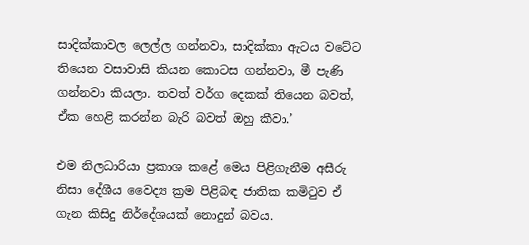සාදික්කාවල ලෙල්ල ගන්නවා, සාදික්කා ඇටය වටේට තියෙන වසාවාසි කියන කොටස ගන්නවා, මී පැණි ගන්නවා කියලා. තවත් වර්ග දෙකක් තියෙන බවත්, ඒක හෙළි කරන්න බැරි බවත් ඔහු කීවා.’

එම නිලධාරියා ප්‍රකාශ කළේ මෙය පිළිගැනීම අසීරු නිසා දේශීය වෛද්‍ය ක්‍රම පිළිබඳ ජාතික කමිටුව ඒ ගැන කිසිදු නිර්දේශයක් නොදුන් බවය.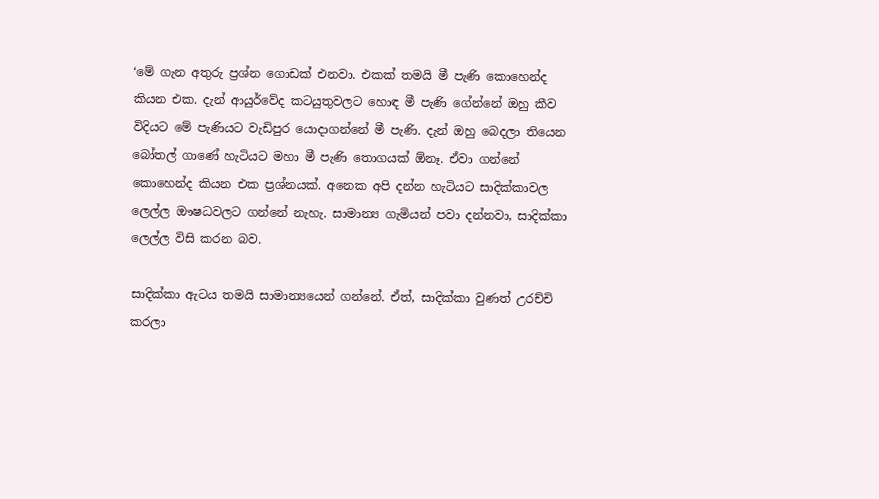‘මේ ගැන අතුරු ප්‍රශ්න ගොඩක් එනවා. එකක් තමයි මී පැණි කොහෙන්ද කියන එක. දැන් ආයුර්වේද කටයුතුවලට හොඳ මී පැණි ගේන්නේ ඔහු කීව විදියට මේ පැණියට වැඩිපුර යොදාගන්නේ මී පැණි. දැන් ඔහු බෙදලා තියෙන බෝතල් ගාණේ හැටියට මහා මී පැණි තොගයක් ඕනෑ. ඒවා ගන්නේ කොහෙන්ද කියන එක ප්‍රශ්නයක්. අනෙක අපි දන්න හැටියට සාදික්කාවල ලෙල්ල ඖෂධවලට ගන්නේ නැහැ. සාමාන්‍ය ගැමියන් පවා දන්නවා, සාදික්කා ලෙල්ල විසි කරන බව.

සාදික්කා ඇටය තමයි සාමාන්‍යයෙන් ගන්නේ. ඒත්, සාදික්කා වුණත් උරච්චි කරලා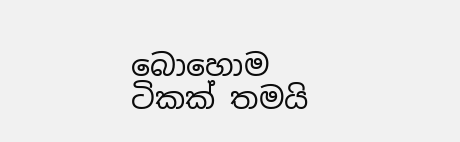බොහොම ටිකක් තමයි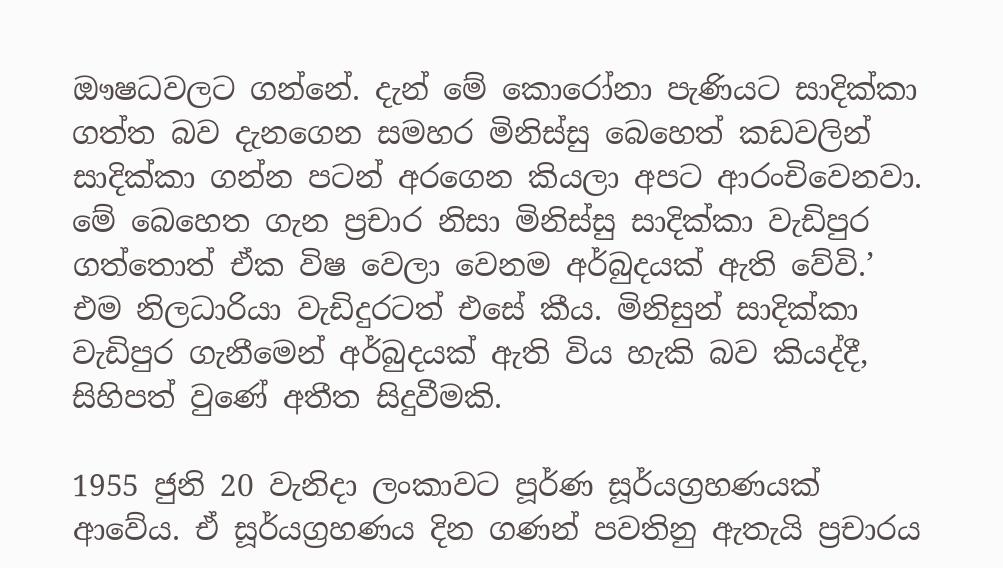ඖෂධවලට ගන්නේ. දැන් මේ කොරෝනා පැණියට සාදික්කා ගත්ත බව දැනගෙන සමහර මිනිස්සු බෙහෙත් කඩවලින් සාදික්කා ගන්න පටන් අරගෙන කියලා අපට ආරංචිවෙනවා. මේ බෙහෙත ගැන ප්‍රචාර නිසා මිනිස්සු සාදික්කා වැඩිපුර ගත්තොත් ඒක විෂ වෙලා වෙනම අර්බුදයක් ඇති වේවි.’ එම නිලධාරියා වැඩිදුරටත් එසේ කීය. මිනිසුන් සාදික්කා වැඩිපුර ගැනීමෙන් අර්බුදයක් ඇති විය හැකි බව කියද්දී, සිහිපත් වුණේ අතීත සිදුවීමකි.

1955 ජුනි 20 වැනිදා ලංකාවට පූර්ණ සූර්යග්‍රහණයක් ආවේය. ඒ සූර්යග්‍රහණය දින ගණන් පවතිනු ඇතැයි ප්‍රචාරය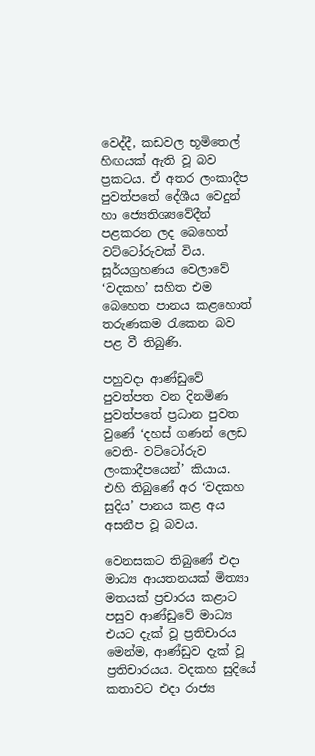වෙද්දී, කඩවල භූමිතෙල් හිඟයක් ඇති වූ බව ප්‍රකටය. ඒ අතර ලංකාදීප පුවත්පතේ දේශීය වෙදුන් හා ජ්‍යෙතිශ්‍යවේදීන් පළකරන ලද බෙහෙත් වට්ටෝරුවක් විය. සූර්යග්‍රහණය වෙලාවේ ‘වදකහ’ සහිත එම බෙහෙත පානය කළහොත් තරුණකම රැකෙන බව පළ වී තිබුණි.

පහුවදා ආණ්ඩුවේ පුවත්පත වන දිනමිණ පුවත්පතේ ප්‍රධාන පුවත වුණේ ‘දහස් ගණන් ලෙඩ වෙති- වට්ටෝරුව ලංකාදීපයෙන්’ කියාය. එහි තිබුණේ අර ‘වදකහ සුදිය’ පානය කළ අය අසනීප වූ බවය.

වෙනසකට තිබුණේ එදා මාධ්‍ය ආයතනයක් මිත්‍යා මතයක් ප්‍රචාරය කළාට පසුව ආණ්ඩුවේ මාධ්‍ය එයට දැක් වූ ප්‍රතිචාරය මෙන්ම, ආණ්ඩුව දැක් වූ ප්‍රතිචාරයය. වදකහ සුදියේ කතාවට එදා රාජ්‍ය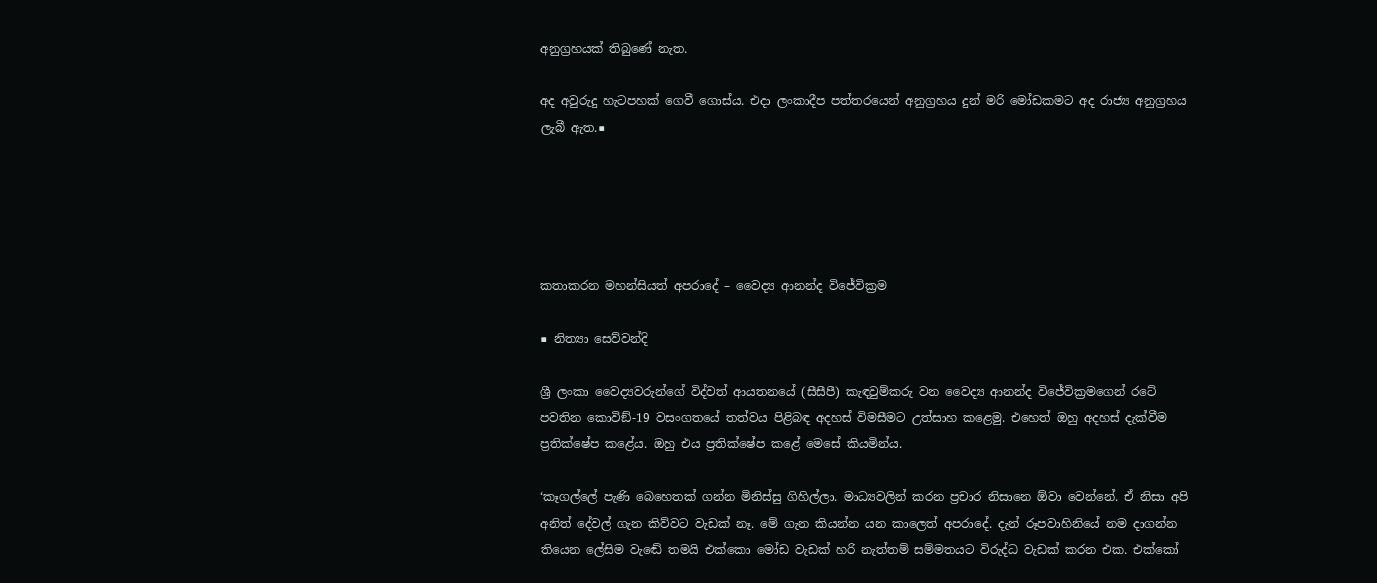අනුග්‍රහයක් තිබුණේ නැත.

අද අවුරුදු හැටපහක් ගෙවී ගොස්ය. එදා ලංකාදීප පත්තරයෙන් අනුග්‍රහය දුන් මරි මෝඩකමට අද රාජ්‍ය අනුග්‍රහය ලැබී ඇත.■





කතාකරන මහන්සියත් අපරාදේ – වෛද්‍ය ආනන්ද විජේවික්‍රම

■ නිත්‍යා සෙව්වන්දි

ශ්‍රී ලංකා වෛද්‍යවරුන්ගේ විද්වත් ආයතනයේ (සීසීපී) කැඳවුම්කරු වන වෛද්‍ය ආනන්ද විජේවික්‍රමගෙන් රටේ පවතින කොවිඞ්-19 වසංගතයේ තත්වය පිළිබඳ අදහස් විමසීමට උත්සාහ කළෙමු. එහෙත් ඔහු අදහස් දැක්වීම ප්‍රතික්ෂේප කළේය. ඔහු එය ප්‍රතික්ෂේප කළේ මෙසේ කියමින්ය.

‘කෑගල්ලේ පැණි බෙහෙතක් ගන්න මිනිස්සු ගිහිල්ලා. මාධ්‍යවලින් කරන ප්‍රචාර නිසානෙ ඕවා වෙන්නේ. ඒ නිසා අපි අනිත් දේවල් ගැන කිව්වට වැඩක් නෑ. මේ ගැන කියන්න යන කාලෙත් අපරාදේ. දැන් රූපවාහිනියේ නම දාගන්න තියෙන ලේසිම වැඬේ තමයි එක්කො මෝඩ වැඩක් හරි නැත්තම් සම්මතයට විරුද්ධ වැඩක් කරන එක. එක්කෝ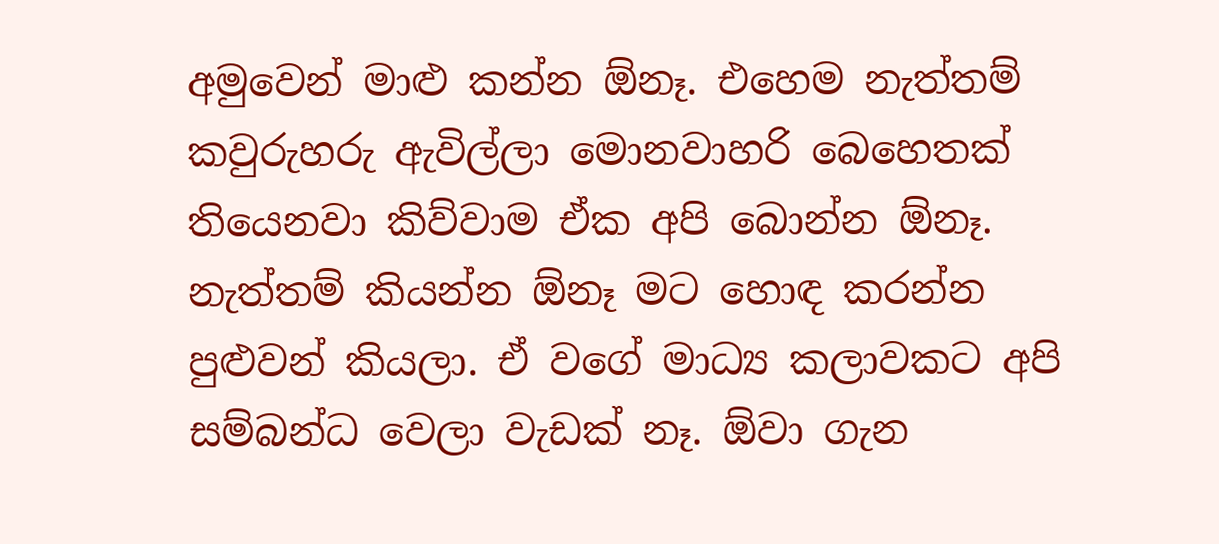අමුවෙන් මාළු කන්න ඕනෑ. එහෙම නැත්තම් කවුරුහරු ඇවිල්ලා මොනවාහරි බෙහෙතක් තියෙනවා කිව්වාම ඒක අපි බොන්න ඕනෑ. නැත්තම් කියන්න ඕනෑ මට හොඳ කරන්න පුළුවන් කියලා. ඒ වගේ මාධ්‍ය කලාවකට අපි සම්බන්ධ වෙලා වැඩක් නෑ. ඕවා ගැන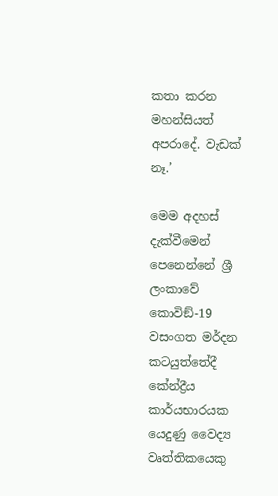කතා කරන මහන්සියත් අපරාදේ. වැඩක් නෑ.’

මෙම අදහස් දැක්වීමෙන් පෙනෙන්නේ ශ්‍රී ලංකාවේ කොවිඞ්-19 වසංගත මර්දන කටයුත්තේදී කේන්ද්‍රීය කාර්යභාරයක යෙදුණු වෛද්‍ය වෘත්තිකයෙකු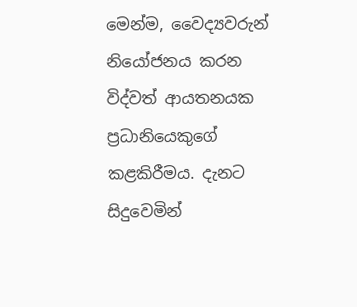මෙන්ම, වෛද්‍යවරුන් නියෝජනය කරන විද්වත් ආයතනයක ප්‍රධානියෙකුගේ කළකිරීමය. දැනට සිදුවෙමින්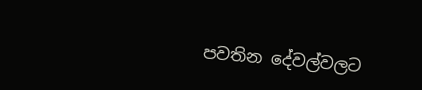පවතින දේවල්වලට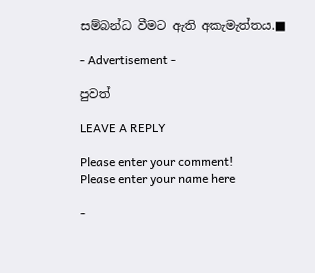සම්බන්ධ වීමට ඇති අකැමැත්තය.■

- Advertisement -

පුවත්

LEAVE A REPLY

Please enter your comment!
Please enter your name here

-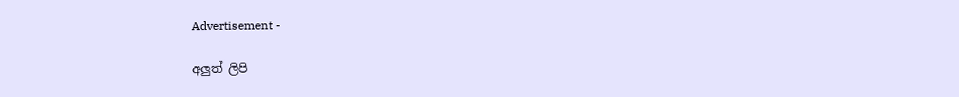Advertisement -

අලුත් ලිපි